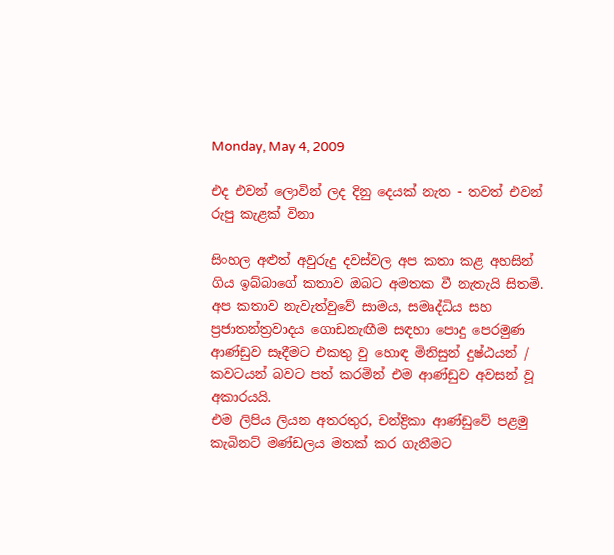Monday, May 4, 2009

එද එවන් ලොවින් ලද දිනු දෙයක් නැත - තවත් එවන් රුපු කැළක් විනා

සිංහල අළුත් අවුරුදු දවස්වල අප කතා කළ අහසින් ගිය ඉබ්බාගේ කතාව ඔබට අමතක වී නැතැයි සිතමි. අප කතාව නැවැත්වුවේ සාමය, සමෘද්ධිය සහ ප්‍රජාතන්ත්‍රවාදය ගොඩනැඟීම සඳහා පොදු පෙරමුණ ආණ්ඩුව සෑදීමට එකතු වු හොඳ මිනිසුන් දුෂ්ඨයන් / කවටයන් බවට පත් කරමින් එම ආණ්ඩුව අවසන් වූ අකාරයයි.
එම ලිපිය ලියන අතරතුර, චන්ද්‍රිකා ආණ්ඩුවේ පළමු කැබිනට් මණ්ඩලය මතක් කර ගැනීමට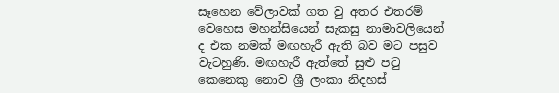සෑහෙන වේලාවක් ගත වු අතර එතරම් වෙහෙස මහන්සියෙන් සැකසු නාමාවලියෙන් ද එක නමක් මඟහැරී ඇති බව මට පසුව වැටහුණි. මඟහැරී ඇත්තේ සුළු පටු කෙනෙකු නොව ශ්‍රී ලංකා නිදහස්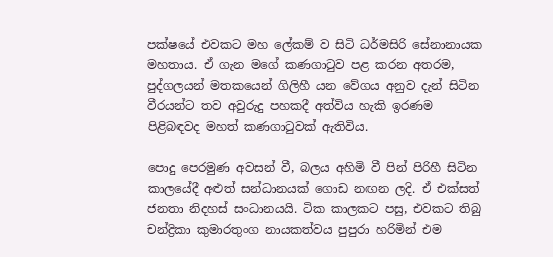පක්ෂයේ එවකට මහ ලේකම් ව සිටි ධර්මසිරි සේනානායක මහතාය. ඒ ගැන මගේ කණගාටුව පළ කරන අතරම, පුද්ගලයන් මතකයෙන් ගිලිහී යන වේගය අනුව දැන් සිටින වීරයන්ට තව අවුරුදු පහකදී අත්විය හැකි ඉරණම පිළිබඳවද මහත් කණගාටුවක් ඇතිවිය.

පොදු පෙරමුණ අවසන් වී, බලය අහිමි වී පින් පිරිහී සිටින කාලයේදී අළුත් සන්ධානයක් ගොඩ නඟන ලදි. ඒ එක්සත් ජනතා නිදහස් සංධානයයි. ටික කාලකට පසු, එවකට තිබු චන්ද්‍රිකා කුමාරතුංග නායකත්වය පුපුරා හරිමින් එම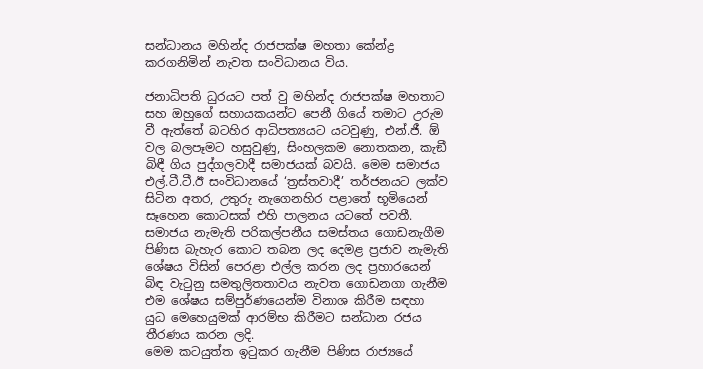සන්ධානය මහින්ද රාජපක්ෂ මහතා කේන්ද්‍ර කරගනිමින් නැවත සංවිධානය විය.

ජනාධිපති ධුරයට පත් වු මහින්ද රාජපක්ෂ මහතාට සහ ඔහුගේ සහායකයන්ට පෙනී ගියේ තමාට උරුම වී ඇත්තේ බටහිර ආධිපත්‍යයට යටවුණු, එන්.ජී. ඕ වල බලපෑමට හසුවුණු, සිංහලකම නොතකන, කැඞී බිඳී ගිය පුද්ගලවාදී සමාජයක් බවයි. මෙම සමාජය එල්.ටී.ටී.ඊ සංවිධානයේ ‘ත්‍රස්තවාදී’ තර්ජනයට ලක්ව සිටින අතර, උතුරු නැගෙනහිර පළාතේ භූමියෙන් සෑහෙන කොටසක් එහි පාලනය යටතේ පවතී. සමාජය නැමැති පරිකල්පනීය සමස්තය ගොඩනැගීම පිණිස බැහැර කොට තබන ලද දෙමළ ප්‍රජාව නැමැති ශේෂය විසින් පෙරළා එල්ල කරන ලද ප්‍රහාරයෙන් බිඳ වැටුනු සමතුලිතතාවය නැවත ගොඩනගා ගැනීම එම ශේෂය සම්පුර්ණයෙන්ම විනාශ කිරීම සඳහා යුධ මෙහෙයුමක් ආරම්භ කිරීමට සන්ධාන රජය තීරණය කරන ලදි.
මෙම කටයුත්ත ඉටුකර ගැනීම පිණිස රාජ්‍යයේ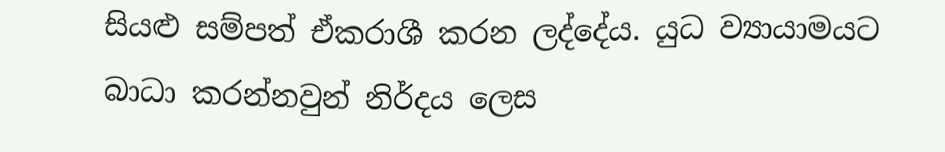සියළු සම්පත් ඒකරාශී කරන ලද්දේය. යුධ ව්‍යායාමයට බාධා කරන්නවුන් නිර්දය ලෙස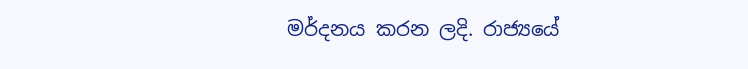මර්දනය කරන ලදි. රාජ්‍යයේ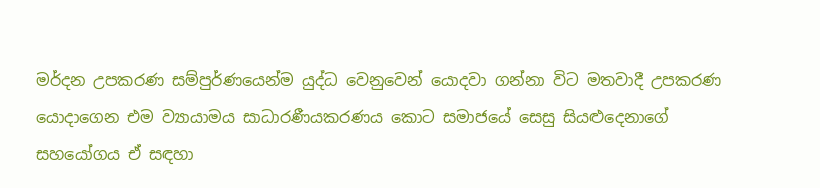මර්දන උපකරණ සම්පුර්ණයෙන්ම යුද්ධ වෙනුවෙන් යොදවා ගන්නා විට මතවාදී උපකරණ යොදාගෙන එම ව්‍යායාමය සාධාරණීයකරණය කොට සමාජයේ සෙසු සියළුදෙනාගේ සහයෝගය ඒ සඳහා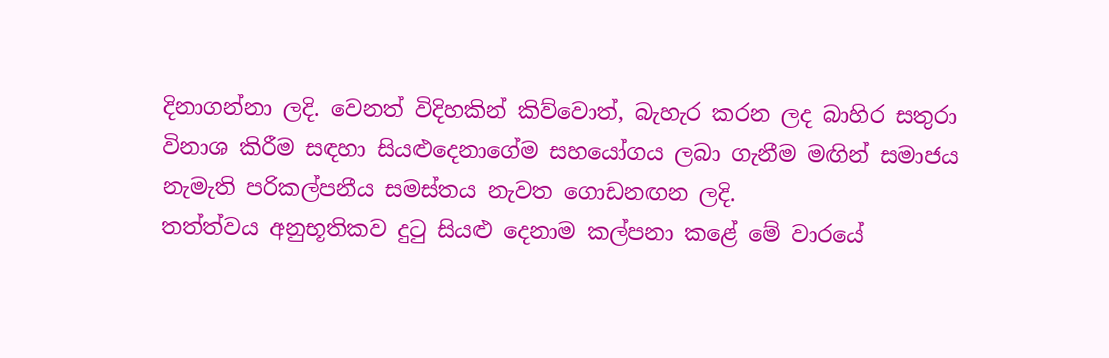දිනාගන්නා ලදි. වෙනත් විදිහකින් කිව්වොත්, බැහැර කරන ලද බාහිර සතුරා විනාශ කිරීම සඳහා සියළුදෙනාගේම සහයෝගය ලබා ගැනීම මඟින් සමාජය නැමැති පරිකල්පනීය සමස්තය නැවත ගොඩනඟන ලදි.
තත්ත්වය අනුභූතිකව දුටු සියළු දෙනාම කල්පනා කළේ මේ වාරයේ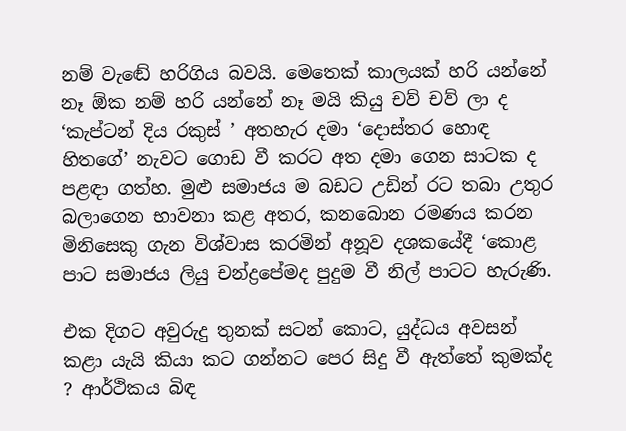නම් වැඬේ හරිගිය බවයි. මෙතෙක් කාලයක් හරි යන්නේ නෑ ඕක නම් හරි යන්නේ නෑ මයි කියු චව් චව් ලා ද ‘කැප්ටන් දිය රකුස් ’ අතහැර දමා ‘දොස්තර හොඳ හිතගේ’ නැවට ගොඩ වී කරට අත දමා ගෙන සාටක ද පළඳා ගත්හ. මුළු සමාජය ම බඩට උඩින් රට තබා උතුර බලාගෙන භාවනා කළ අතර, කනබොන රමණය කරන මිනිසෙකු ගැන විශ්වාස කරමින් අනූව දශකයේදී ‘කොළ පාට සමාජය ලියු චන්ද්‍රපේමද පුදුම වී නිල් පාටට හැරුණි.

එක දිගට අවුරුදු තුනක් සටන් කොට, යුද්ධය අවසන් කළා යැයි කියා කට ගන්නට පෙර සිදු වී ඇත්තේ කුමක්ද ? ආර්ථිකය බිඳ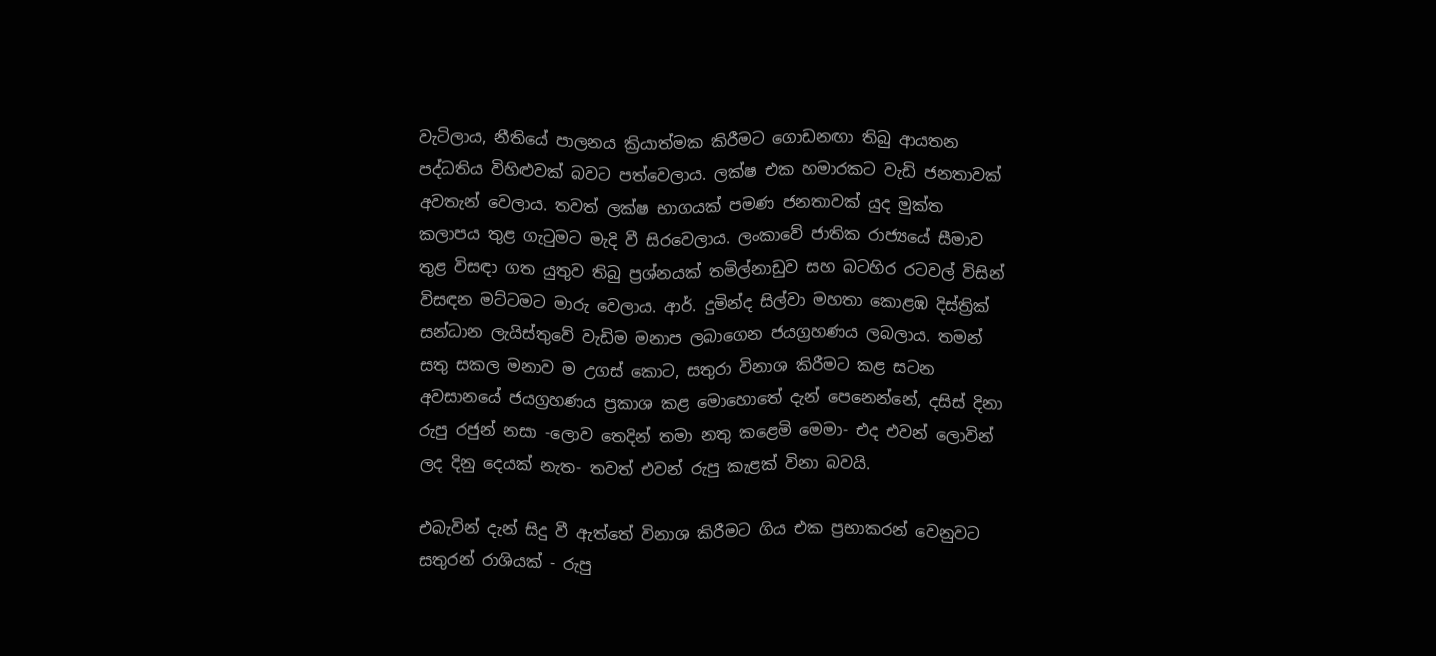වැටිලාය, නීතියේ පාලනය ක්‍රියාත්මක කිරීමට ගොඩනඟා තිබු ආයතන පද්ධතිය විහිළුවක් බවට පත්වෙලාය. ලක්ෂ එක හමාරකට වැඩි ජනතාවක් අවතැන් වෙලාය. තවත් ලක්ෂ භාගයක් පමණ ජනතාවක් යුද මුක්ත කලාපය තුළ ගැටුමට මැදි වී සිරවෙලාය. ලංකාවේ ජාතික රාජ්‍යයේ සීමාව තුළ විසඳා ගත යුතුව තිබු ප්‍රශ්නයක් තමිල්නාඩුව සහ බටහිර රටවල් විසින් විසඳන මට්ටමට මාරු වෙලාය. ආර්. දුමින්ද සිල්වා මහතා කොළඹ දිස්ත්‍රික් සන්ධාන ලැයිස්තුවේ වැඩිම මනාප ලබාගෙන ජයග්‍රහණය ලබලාය. තමන් සතු සකල මනාව ම උගස් කොට, සතුරා විනාශ කිරීමට කළ සටන අවසානයේ ජයග්‍රහණය ප්‍රකාශ කළ මොහොතේ දැන් පෙනෙන්නේ, දසිස් දිනා රුපු රජුන් නසා -ලොව තෙදින් තමා නතු කළෙමි මෙමා- එද එවන් ලොවින් ලද දිනු දෙයක් නැත- තවත් එවන් රුපු කැළක් විනා බවයි.

එබැවින් දැන් සිදු වී ඇත්තේ විනාශ කිරීමට ගිය එක ප්‍රභාකරන් වෙනුවට සතුරන් රාශියක් - රුපු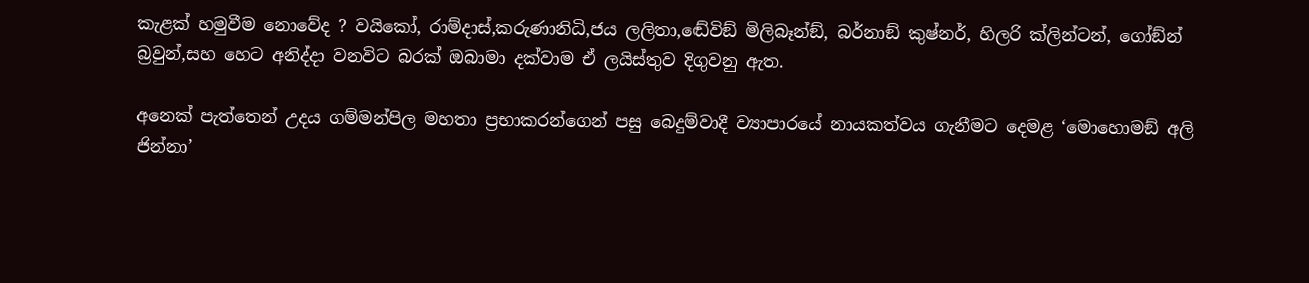කැළක් හමුවීම නොවේද ? වයිකෝ, රාම්දාස්,කරුණානිධි,ජය ලලිතා,ඬේවිඞ් මිලිබෑන්ඞ්, බර්නාඞ් කුෂ්නර්, හිලරි ක්ලින්ටන්, ගෝඞ්න් බ්‍රවුන්,සහ හෙට අනිද්දා වනවිට බරක් ඔබාමා දක්වාම ඒ ලයිස්තුව දිගුවනු ඇත.

අනෙක් පැත්තෙන් උදය ගම්මන්පිල මහතා ප්‍රභාකරන්ගෙන් පසු බෙදුම්වාදී ව්‍යාපාරයේ නායකත්වය ගැනීමට දෙමළ ‘මොහොමඞ් අලි ජින්නා’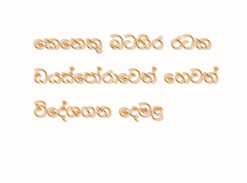කෙනෙකු බටහිර රටක ඩයස්පෝරාවෙන් හෙවත් විදේශගත දෙමළ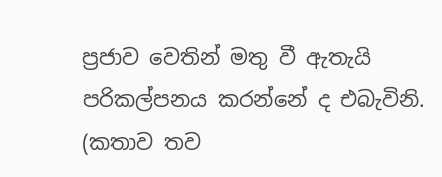ප්‍රජාව වෙතින් මතු වී ඇතැයි පරිකල්පනය කරන්නේ ද එබැවිනි.
(කතාව තව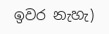ඉවර නැහැ)